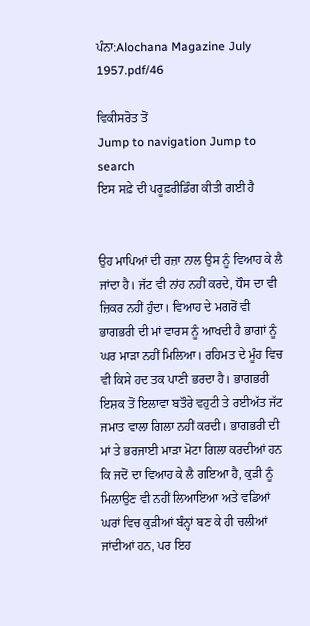ਪੰਨਾ:Alochana Magazine July 1957.pdf/46

ਵਿਕੀਸਰੋਤ ਤੋਂ
Jump to navigation Jump to search
ਇਸ ਸਫ਼ੇ ਦੀ ਪਰੂਫ਼ਰੀਡਿੰਗ ਕੀਤੀ ਗਈ ਹੈ


ਉਹ ਮਾਪਿਆਂ ਦੀ ਰਜ਼ਾ ਨਾਲ ਉਸ ਨੂੰ ਵਿਆਹ ਕੇ ਲੈ ਜਾਂਦਾ ਹੈ। ਜੱਟ ਵੀ ਨਾਂਹ ਨਹੀਂ ਕਰਦੇ, ਧੌਸ ਦਾ ਵੀ ਜ਼ਿਕਰ ਨਹੀਂ ਹੁੰਦਾ। ਵਿਆਹ ਦੇ ਮਗਰੋਂ ਵੀ ਭਾਗਭਰੀ ਦੀ ਮਾਂ ਵਾਰਸ ਨੂੰ ਆਖਦੀ ਹੈ ਭਾਗਾਂ ਨੂੰ ਘਰ ਮਾੜਾ ਨਹੀਂ ਮਿਲਿਆ। ਰਹਿਮਤ ਦੇ ਮੂੰਹ ਵਿਚ ਵੀ ਕਿਸੇ ਹਦ ਤਕ ਪਾਣੀ ਭਰਦਾ ਹੈ। ਭਾਗਭਰੀ ਇਸ਼ਕ ਤੋਂ ਇਲਾਵਾ ਬਤੌਰੇ ਵਹੁਟੀ ਤੇ ਰਈਅੱਤ ਜੱਟ ਜਮਾਤ ਵਾਲਾ ਗਿਲਾ ਨਹੀਂ ਕਰਦੀ। ਭਾਗਭਰੀ ਦੀ ਮਾਂ ਤੇ ਭਰਜਾਈ ਮਾੜਾ ਮੋਟਾ ਗਿਲਾ ਕਰਦੀਆਂ ਹਨ ਕਿ ਜਦੋਂ ਦਾ ਵਿਆਹ ਕੇ ਲੈ ਗਇਆ ਹੈ, ਕੁੜੀ ਨੂੰ ਮਿਲਾਉਣ ਵੀ ਨਹੀਂ ਲਿਆਇਆ ਅਤੇ ਵਡਿਆਂ ਘਰਾਂ ਵਿਚ ਕੁੜੀਆਂ ਬੰਨ੍ਹਾਂ ਬਣ ਕੇ ਹੀ ਚਲੀਆਂ ਜਾਂਦੀਆਂ ਹਨ, ਪਰ ਇਹ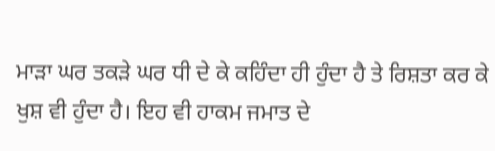ਮਾੜਾ ਘਰ ਤਕੜੇ ਘਰ ਧੀ ਦੇ ਕੇ ਕਹਿੰਦਾ ਹੀ ਹੁੰਦਾ ਹੈ ਤੇ ਰਿਸ਼ਤਾ ਕਰ ਕੇ ਖੁਸ਼ ਵੀ ਹੁੰਦਾ ਹੈ। ਇਹ ਵੀ ਹਾਕਮ ਜਮਾਤ ਦੇ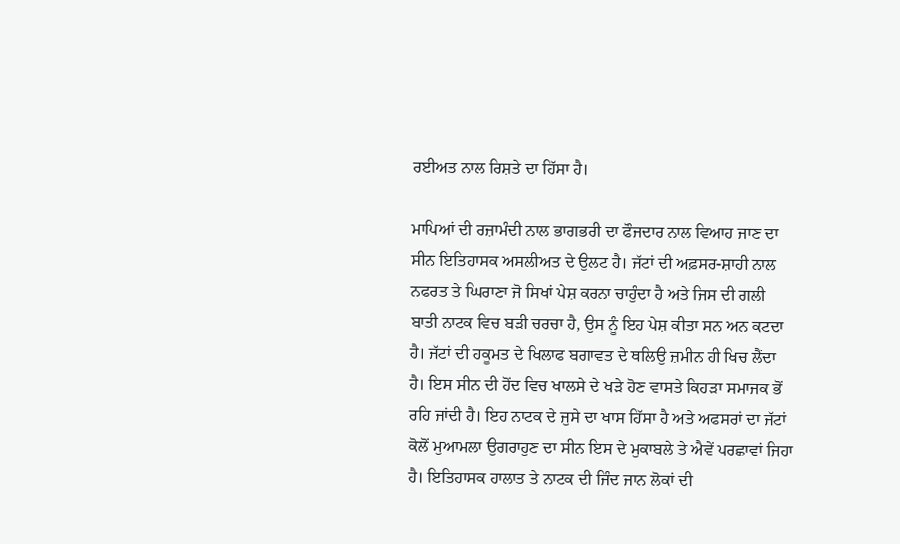ਰਈਅਤ ਨਾਲ ਰਿਸ਼ਤੇ ਦਾ ਹਿੱਸਾ ਹੈ।

ਮਾਪਿਆਂ ਦੀ ਰਜ਼ਾਮੰਦੀ ਨਾਲ ਭਾਗਭਰੀ ਦਾ ਫੌਜਦਾਰ ਨਾਲ ਵਿਆਹ ਜਾਣ ਦਾ ਸੀਨ ਇਤਿਹਾਸਕ ਅਸਲੀਅਤ ਦੇ ਉਲਟ ਹੈ। ਜੱਟਾਂ ਦੀ ਅਫ਼ਸਰ-ਸ਼ਾਹੀ ਨਾਲ ਨਫਰਤ ਤੇ ਘਿਰਾਣਾ ਜੋ ਸਿਖਾਂ ਪੇਸ਼ ਕਰਨਾ ਚਾਹੁੰਦਾ ਹੈ ਅਤੇ ਜਿਸ ਦੀ ਗਲੀ ਬਾਤੀ ਨਾਟਕ ਵਿਚ ਬੜੀ ਚਰਚਾ ਹੈ, ਉਸ ਨੂੰ ਇਹ ਪੇਸ਼ ਕੀਤਾ ਸਨ ਅਨ ਕਟਦਾ ਹੈ। ਜੱਟਾਂ ਦੀ ਹਕੂਮਤ ਦੇ ਖਿਲਾਫ ਬਗਾਵਤ ਦੇ ਥਲਿਉ ਜ਼ਮੀਨ ਹੀ ਖਿਚ ਲੈਂਦਾ ਹੈ। ਇਸ ਸੀਨ ਦੀ ਹੋਂਦ ਵਿਚ ਖਾਲਸੇ ਦੇ ਖੜੇ ਹੋਣ ਵਾਸਤੇ ਕਿਹੜਾ ਸਮਾਜਕ ਭੋਂ ਰਹਿ ਜਾਂਦੀ ਹੈ। ਇਹ ਨਾਟਕ ਦੇ ਜੁਸੇ ਦਾ ਖਾਸ ਹਿੱਸਾ ਹੈ ਅਤੇ ਅਫਸਰਾਂ ਦਾ ਜੱਟਾਂ ਕੋਲੋਂ ਮੁਆਮਲਾ ਉਗਰਾਹੁਣ ਦਾ ਸੀਨ ਇਸ ਦੇ ਮੁਕਾਬਲੇ ਤੇ ਐਵੇਂ ਪਰਛਾਵਾਂ ਜਿਹਾ ਹੈ। ਇਤਿਹਾਸਕ ਹਾਲਾਤ ਤੇ ਨਾਟਕ ਦੀ ਜਿੰਦ ਜਾਨ ਲੋਕਾਂ ਦੀ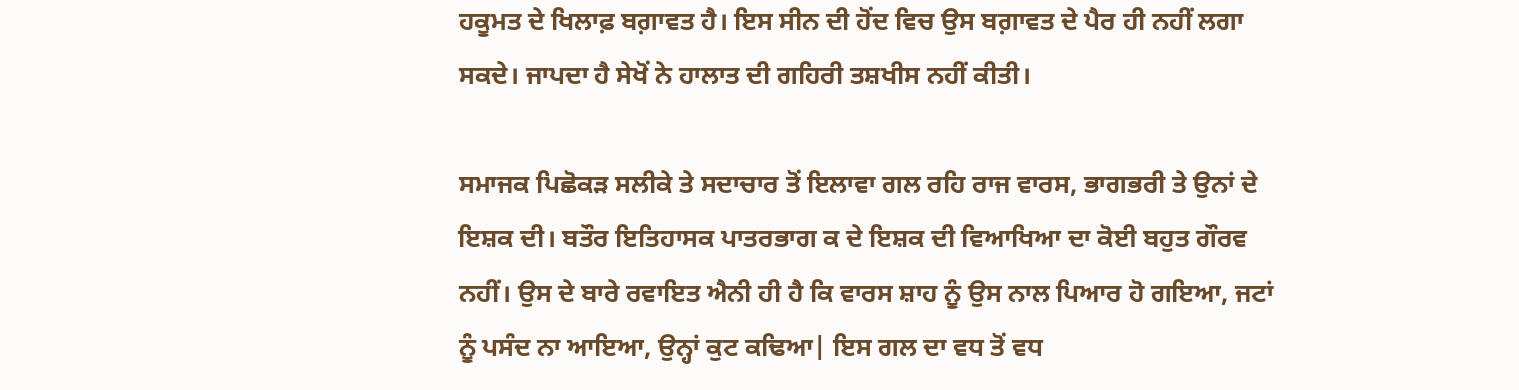ਹਕੂਮਤ ਦੇ ਖਿਲਾਫ਼ ਬਗ਼ਾਵਤ ਹੈ। ਇਸ ਸੀਨ ਦੀ ਹੋਂਦ ਵਿਚ ਉਸ ਬਗ਼ਾਵਤ ਦੇ ਪੈਰ ਹੀ ਨਹੀਂ ਲਗਾ ਸਕਦੇ। ਜਾਪਦਾ ਹੈ ਸੇਖੋਂ ਨੇ ਹਾਲਾਤ ਦੀ ਗਹਿਰੀ ਤਸ਼ਖੀਸ ਨਹੀਂ ਕੀਤੀ।

ਸਮਾਜਕ ਪਿਛੋਕੜ ਸਲੀਕੇ ਤੇ ਸਦਾਚਾਰ ਤੋਂ ਇਲਾਵਾ ਗਲ ਰਹਿ ਰਾਜ ਵਾਰਸ, ਭਾਗਭਰੀ ਤੇ ਉਨਾਂ ਦੇ ਇਸ਼ਕ ਦੀ। ਬਤੌਰ ਇਤਿਹਾਸਕ ਪਾਤਰਭਾਗ ਕ ਦੇ ਇਸ਼ਕ ਦੀ ਵਿਆਖਿਆ ਦਾ ਕੋਈ ਬਹੁਤ ਗੌਰਵ ਨਹੀਂ। ਉਸ ਦੇ ਬਾਰੇ ਰਵਾਇਤ ਐਨੀ ਹੀ ਹੈ ਕਿ ਵਾਰਸ ਸ਼ਾਹ ਨੂੰ ਉਸ ਨਾਲ ਪਿਆਰ ਹੋ ਗਇਆ, ਜਟਾਂ ਨੂੰ ਪਸੰਦ ਨਾ ਆਇਆ, ਉਨ੍ਹਾਂ ਕੁਟ ਕਢਿਆ| ਇਸ ਗਲ ਦਾ ਵਧ ਤੋਂ ਵਧ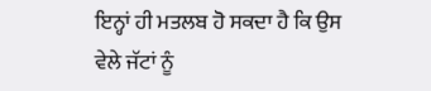ਇਨ੍ਹਾਂ ਹੀ ਮਤਲਬ ਹੋ ਸਕਦਾ ਹੈ ਕਿ ਉਸ ਵੇਲੇ ਜੱਟਾਂ ਨੂੰ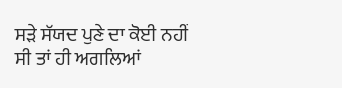ਸੜੇ ਸੱਯਦ ਪੁਣੇ ਦਾ ਕੋਈ ਨਹੀਂ ਸੀ ਤਾਂ ਹੀ ਅਗਲਿਆਂ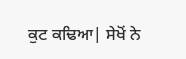ਕੁਟ ਕਢਿਆ| ਸੇਖੋਂ ਨੇ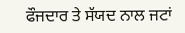ਫੌਜਦਾਰ ਤੇ ਸੱਯਦ ਨਾਲ ਜਟਾਂ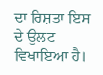ਦਾ ਰਿਸ਼ਤਾ ਇਸ ਦੇ ਉਲਟ ਵਿਖਾਇਆ ਹੈ।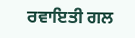ਰਵਾਇਤੀ ਗਲ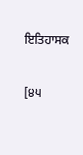ਇਤਿਹਾਸਕ

[੪੫